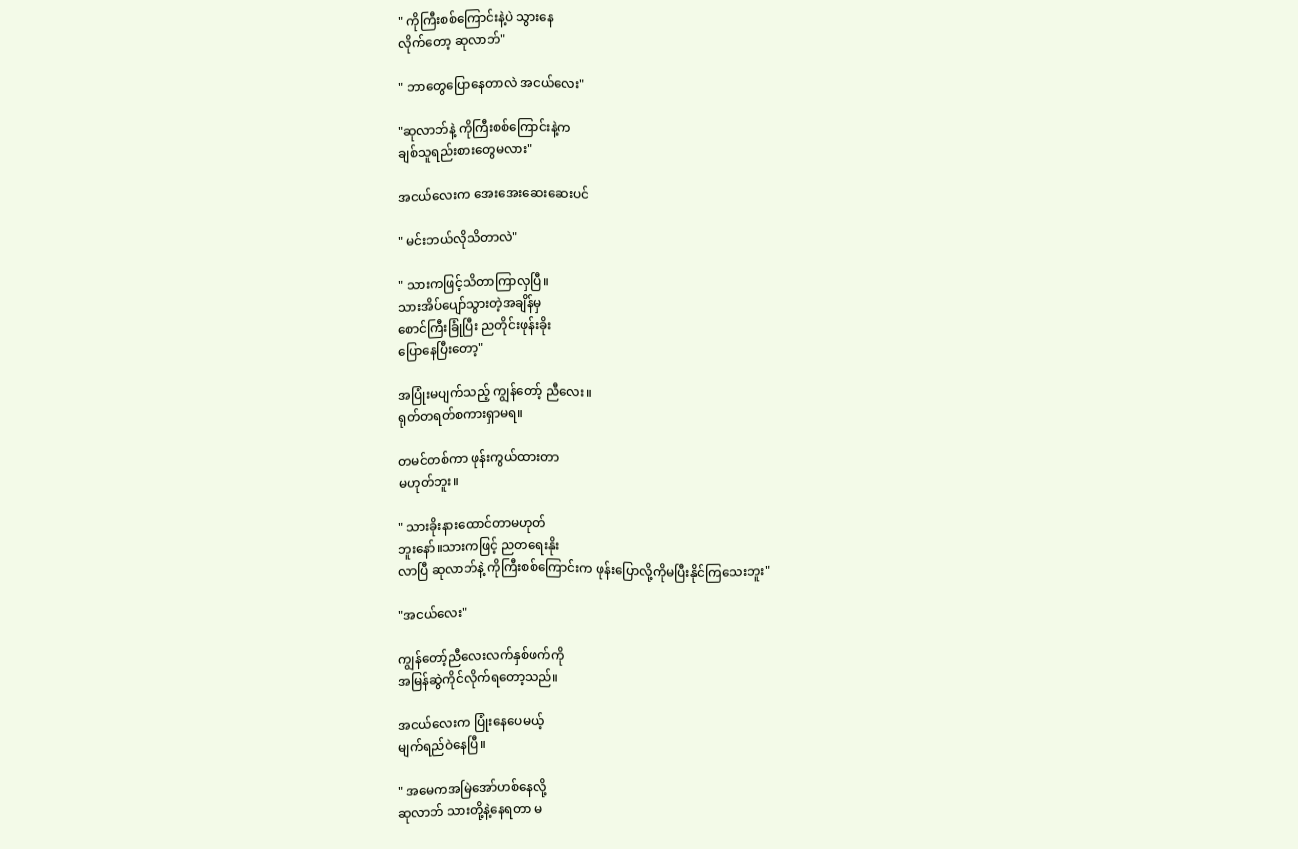" ကိုကြီးစစ်ကြောင်းနဲ့ပဲ သွားနေ
လိုက်တော့ ဆုလာဘ်"

" ဘာတွေပြောနေတာလဲ အငယ်လေး"

"ဆုလာဘ်နဲ့ ကိုကြီးစစ်ကြောင်းနဲ့က
ချစ်သူရည်းစားတွေမလား"

အငယ်လေးက အေးအေးဆေးဆေးပင်

" မင်းဘယ်လိုသိတာလဲ"

" သားကဖြင့်သိတာကြာလှပြီ။
သားအိပ်ပျော်သွားတဲ့အချိန်မှ
စောင်ကြီးခြုံပြီး ညတိုင်းဖုန်းခိုး
ပြောနေပြီးတော့"

အပြုံးမပျက်သည့် ကျွန်တော့် ညီလေး။
ရုတ်တရတ်စကားရှာမရ။

တမင်တစ်ကာ ဖုန်းကွယ်ထားတာ
မဟုတ်ဘူး။

" သားခိုးနားထောင်တာမဟုတ်
ဘူးနော်။သားကဖြင့် ညတရေးနိုး
လာပြီ ဆုလာဘ်နဲ့ ကိုကြီးစစ်ကြောင်းက ဖုန်းပြောလို့ကိုမပြီးနိုင်ကြသေးဘူး"

"အငယ်လေး"

ကျွန်တော့်ညီလေးလက်နှစ်ဖက်ကို
အမြန်ဆွဲကိုင်လိုက်ရတော့သည်။

အငယ်လေးက ပြုံးနေပေမယ့်
မျက်ရည်ဝဲနေပြီ။

" အမေကအမြဲအော်ဟစ်နေလို့
ဆုလာဘ် သားတို့နဲ့နေရတာ မ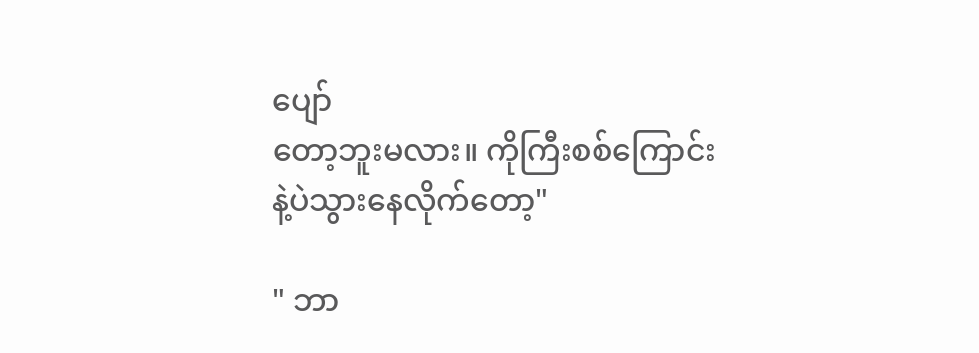ပျော်
တော့ဘူးမလား။ ကိုကြီးစစ်ကြောင်း
နဲ့ပဲသွားနေလိုက်တော့"

" ဘာ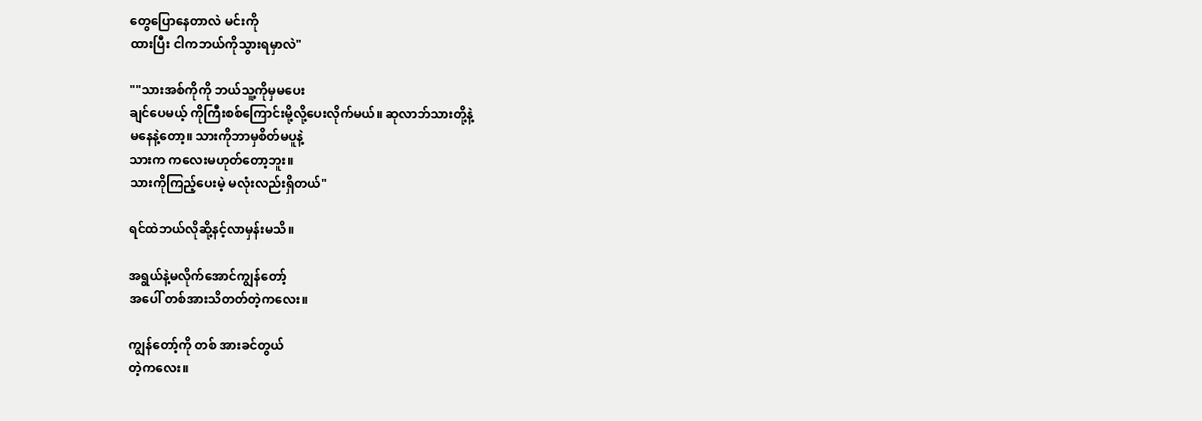တွေပြောနေတာလဲ မင်းကို
ထားပြီး ငါကဘယ်ကိုသွားရမှာလဲ"

""သားအစ်ကိုကို ဘယ်သူ့ကိုမှမပေး
ချင်ပေမယ့် ကိုကြီးစစ်ကြောင်းမို့လို့ပေးလိုက်မယ်။ ဆုလာဘ်သားတို့နဲ့
မနေနဲ့တော့။ သားကိုဘာမှစိတ်မပူနဲ့
သားက ကလေးမဟုတ်တော့ဘူး။
သားကိုကြည့်ပေးမဲ့ မလုံးလည်းရှိတယ်"

ရင်ထဲဘယ်လိုဆို့နင့်လာမှန်းမသိ။

အရွယ်နဲ့မလိုက်အောင်ကျွန်တော့်
အပေါ် တစ်အားသိတတ်တဲ့ကလေး။

ကျွန်တော့်ကို တစ် အားခင်တွယ်
တဲ့ကလေး။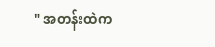" အတန်းထဲက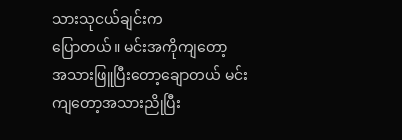သားသုငယ်ချင်းက
ပြောတယ်။ မင်းအကိုကျတော့
အသားဖြူပြီးတော့ချောတယ် မင်း
ကျတော့အသားညိုပြီး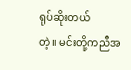ရုပ်ဆိုးတယ်
တဲ့။ မင်းတို့ကညီအ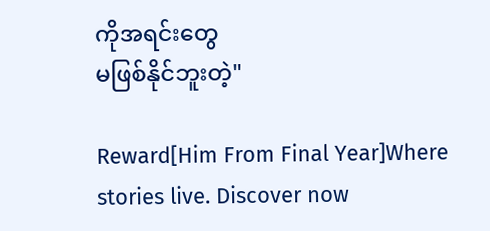ကိုအရင်းတွေ
မဖြစ်နိုင်ဘူးတဲ့"

Reward[Him From Final Year]Where stories live. Discover now